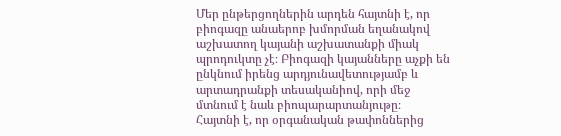Մեր ընթերցողներին արդեն հայտնի է, որ բիոգազը անաերոբ խմորման եղանակով աշխատող կայանի աշխատանքի միակ պրոդուկտը չէ։ Բիոգազի կայանները աչքի են ընկնում իրենց արդյունավետությամբ և արտադրանքի տեսականիով, որի մեջ մտնում է նաև բիոպարարտանյութը։
Հայտնի է, որ օրգանական թափոններից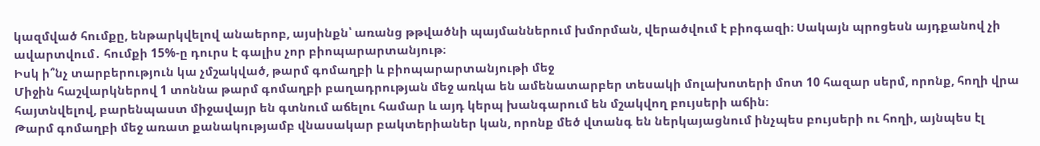կազմված հումքը, ենթարկվելով անաերոբ, այսինքն՝ առանց թթվածնի պայմաններում խմորման, վերածվում է բիոգազի։ Սակայն պրոցեսն այդքանով չի ավարտվում․ հումքի 15%-ը դուրս է գալիս չոր բիոպարարտանյութ։
Իսկ ի՞նչ տարբերություն կա չմշակված, թարմ գոմաղբի և բիոպարարտանյութի մեջ
Միջին հաշվարկներով 1 տոննա թարմ գոմաղբի բաղադրության մեջ առկա են ամենատարբեր տեսակի մոլախոտերի մոտ 10 հազար սերմ, որոնք, հողի վրա հայտնվելով, բարենպաստ միջավայր են գտնում աճելու համար և այդ կերպ խանգարում են մշակվող բույսերի աճին։
Թարմ գոմաղբի մեջ առատ քանակությամբ վնասակար բակտերիաներ կան, որոնք մեծ վտանգ են ներկայացնում ինչպես բույսերի ու հողի, այնպես էլ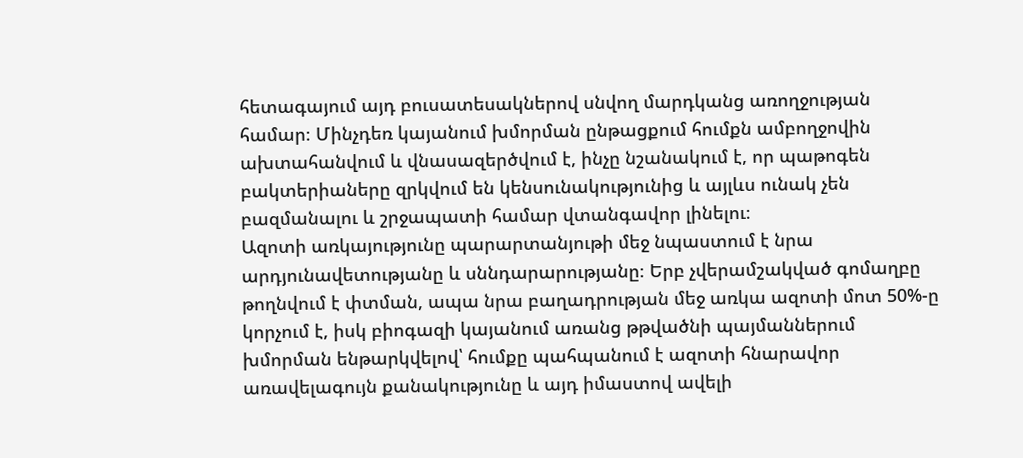հետագայում այդ բուսատեսակներով սնվող մարդկանց առողջության համար։ Մինչդեռ կայանում խմորման ընթացքում հումքն ամբողջովին ախտահանվում և վնասազերծվում է, ինչը նշանակում է, որ պաթոգեն բակտերիաները զրկվում են կենսունակությունից և այլևս ունակ չեն բազմանալու և շրջապատի համար վտանգավոր լինելու։
Ազոտի առկայությունը պարարտանյութի մեջ նպաստում է նրա արդյունավետությանը և սննդարարությանը։ Երբ չվերամշակված գոմաղբը թողնվում է փտման, ապա նրա բաղադրության մեջ առկա ազոտի մոտ 50%-ը կորչում է, իսկ բիոգազի կայանում առանց թթվածնի պայմաններում խմորման ենթարկվելով՝ հումքը պահպանում է ազոտի հնարավոր առավելագույն քանակությունը և այդ իմաստով ավելի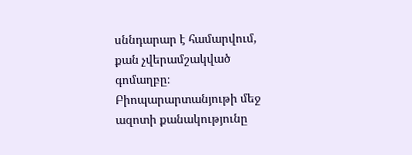սննդարար է համարվում, քան չվերամշակված գոմաղբը։
Բիոպարարտանյութի մեջ ազոտի քանակությունը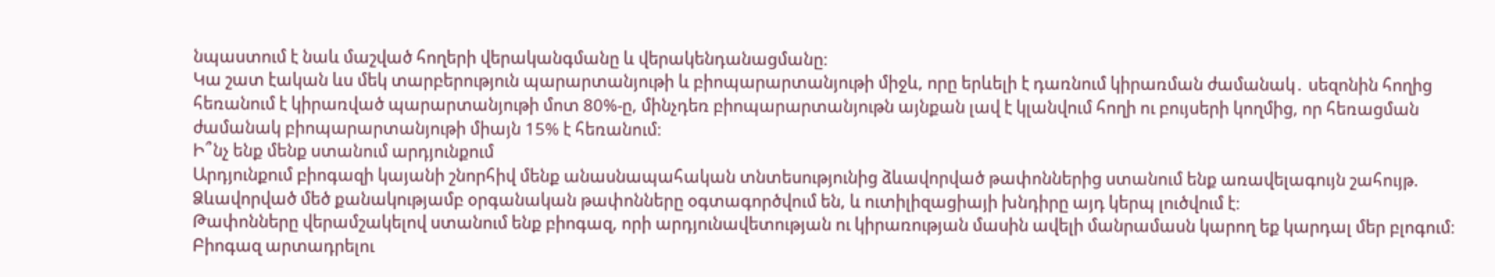նպաստում է նաև մաշված հողերի վերականգմանը և վերակենդանացմանը։
Կա շատ էական ևս մեկ տարբերություն պարարտանյութի և բիոպարարտանյութի միջև, որը երևելի է դառնում կիրառման ժամանակ․ սեզոնին հողից հեռանում է կիրառված պարարտանյութի մոտ 80%-ը, մինչդեռ բիոպարարտանյութն այնքան լավ է կլանվում հողի ու բույսերի կողմից, որ հեռացման ժամանակ բիոպարարտանյութի միայն 15% է հեռանում։
Ի՞նչ ենք մենք ստանում արդյունքում
Արդյունքում բիոգազի կայանի շնորհիվ մենք անասնապահական տնտեսությունից ձևավորված թափոններից ստանում ենք առավելագույն շահույթ.
Ձևավորված մեծ քանակությամբ օրգանական թափոնները օգտագործվում են, և ուտիլիզացիայի խնդիրը այդ կերպ լուծվում է։
Թափոնները վերամշակելով ստանում ենք բիոգազ, որի արդյունավետության ու կիրառության մասին ավելի մանրամասն կարող եք կարդալ մեր բլոգում։
Բիոգազ արտադրելու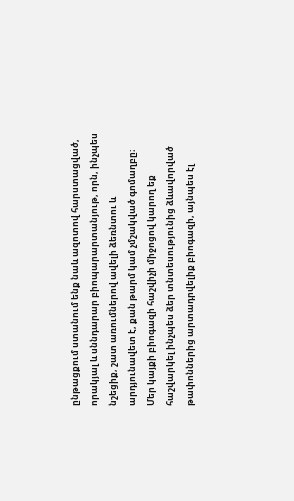ընթացքում ստանում ենք նաև ազոտով հարստացված, որակյալ և սննդարար բիոպարարտանյութ, որն, ինչպես նշեցիք, շատ առումներով ավելի ձեռնտու և արդյունավետ է, քան թարմ կամ չմշակված գոմաղբը։
Մեր կայքի բիոգազի հաշվիչի միջոցով կարող եք հաշվարկել ինչպես ձեր տնտեսությունից ձևավորված թափոններից արտադրվելիք բիոգազի, այնպես էլ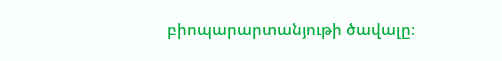բիոպարարտանյութի ծավալը։